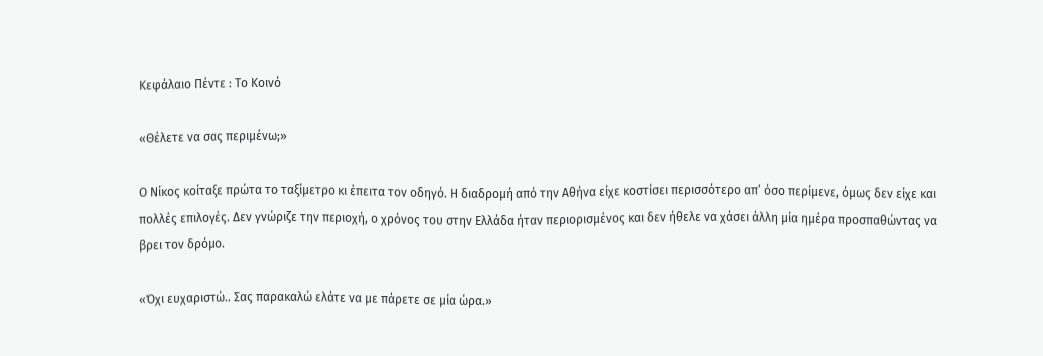Κεφάλαιο Πέντε : Το Κοινό

«Θέλετε να σας περιμένω;»

Ο Νίκος κοίταξε πρώτα το ταξίμετρο κι έπειτα τον οδηγό. Η διαδρομή από την Αθήνα είχε κοστίσει περισσότερο απ’ όσο περίμενε, όμως δεν είχε και πολλές επιλογές. Δεν γνώριζε την περιοχή, ο χρόνος του στην Ελλάδα ήταν περιορισμένος και δεν ήθελε να χάσει άλλη μία ημέρα προσπαθώντας να βρει τον δρόμο.

«Όχι ευχαριστώ.. Σας παρακαλώ ελάτε να με πάρετε σε μία ώρα.»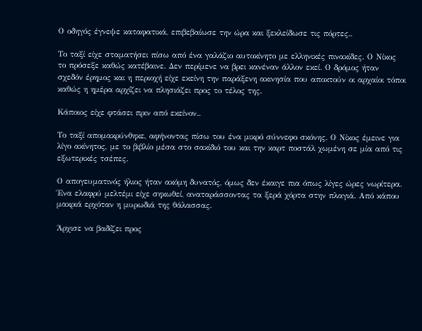Ο οδηγός έγνεψε καταφατικά, επιβεβαίωσε την ώρα και ξεκλείδωσε τις πόρτες..

Το ταξί είχε σταματήσει πίσω από ένα γαλάζιο αυτοκίνητο με ελληνικές πινακίδες. Ο Νίκος το πρόσεξε καθώς κατέβαινε. Δεν περίμενε να βρει κανέναν άλλον εκεί. Ο δρόμος ήταν σχεδόν έρημος και η περιοχή είχε εκείνη την παράξενη ακινησία που αποκτούν οι αρχαίοι τόποι καθώς η ημέρα αρχίζει να πλησιάζει προς το τέλος της.

Κάποιος είχε φτάσει πριν από εκείνον..

Το ταξί απομακρύνθηκε, αφήνοντας πίσω του ένα μικρό σύννεφο σκόνης. Ο Νίκος έμεινε για λίγο ακίνητος, με το βιβλίο μέσα στο σακίδιό του και την καρτ ποστάλ χωμένη σε μία από τις εξωτερικές τσέπες.

Ο απογευματινός ήλιος ήταν ακόμη δυνατός, όμως δεν έκαιγε πια όπως λίγες ώρες νωρίτερα. Ένα ελαφρύ μελτέμι είχε σηκωθεί, αναταράσσοντας τα ξερά χόρτα στην πλαγιά. Από κάπου μακριά ερχόταν η μυρωδιά της θάλασσας.

Άρχισε να βαδίζει προς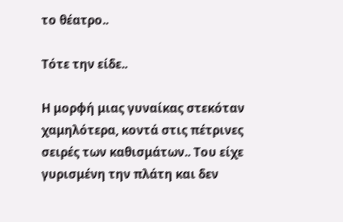το θέατρο..

Τότε την είδε..

Η μορφή μιας γυναίκας στεκόταν χαμηλότερα, κοντά στις πέτρινες σειρές των καθισμάτων.. Του είχε γυρισμένη την πλάτη και δεν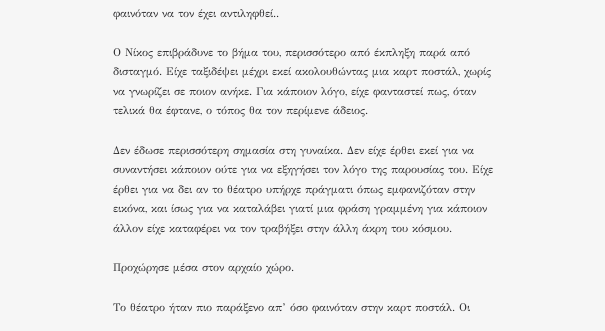φαινόταν να τον έχει αντιληφθεί..

Ο Νίκος επιβράδυνε το βήμα του, περισσότερο από έκπληξη παρά από δισταγμό. Είχε ταξιδέψει μέχρι εκεί ακολουθώντας μια καρτ ποστάλ, χωρίς να γνωρίζει σε ποιον ανήκε. Για κάποιον λόγο, είχε φανταστεί πως, όταν τελικά θα έφτανε, ο τόπος θα τον περίμενε άδειος.

Δεν έδωσε περισσότερη σημασία στη γυναίκα. Δεν είχε έρθει εκεί για να συναντήσει κάποιον ούτε για να εξηγήσει τον λόγο της παρουσίας του. Είχε έρθει για να δει αν το θέατρο υπήρχε πράγματι όπως εμφανιζόταν στην εικόνα, και ίσως για να καταλάβει γιατί μια φράση γραμμένη για κάποιον άλλον είχε καταφέρει να τον τραβήξει στην άλλη άκρη του κόσμου.

Προχώρησε μέσα στον αρχαίο χώρο.

Το θέατρο ήταν πιο παράξενο απ’ όσο φαινόταν στην καρτ ποστάλ. Οι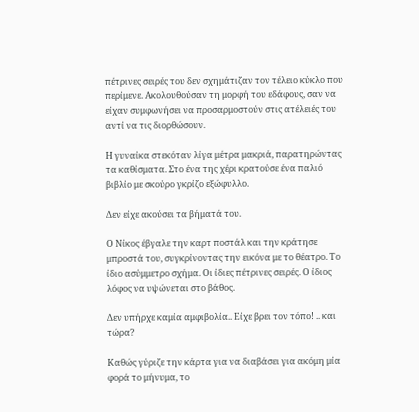πέτρινες σειρές του δεν σχημάτιζαν τον τέλειο κύκλο που περίμενε. Ακολουθούσαν τη μορφή του εδάφους, σαν να είχαν συμφωνήσει να προσαρμοστούν στις ατέλειές του αντί να τις διορθώσουν.

Η γυναίκα στεκόταν λίγα μέτρα μακριά, παρατηρώντας τα καθίσματα. Στο ένα της χέρι κρατούσε ένα παλιό βιβλίο με σκούρο γκρίζο εξώφυλλο.

Δεν είχε ακούσει τα βήματά του.

Ο Νίκος έβγαλε την καρτ ποστάλ και την κράτησε μπροστά του, συγκρίνοντας την εικόνα με το θέατρο. Το ίδιο ασύμμετρο σχήμα. Οι ίδιες πέτρινες σειρές. Ο ίδιος λόφος να υψώνεται στο βάθος.

Δεν υπήρχε καμία αμφιβολία.. Είχε βρει τον τόπο! .. και τώρα?

Καθώς γύριζε την κάρτα για να διαβάσει για ακόμη μία φορά το μήνυμα, το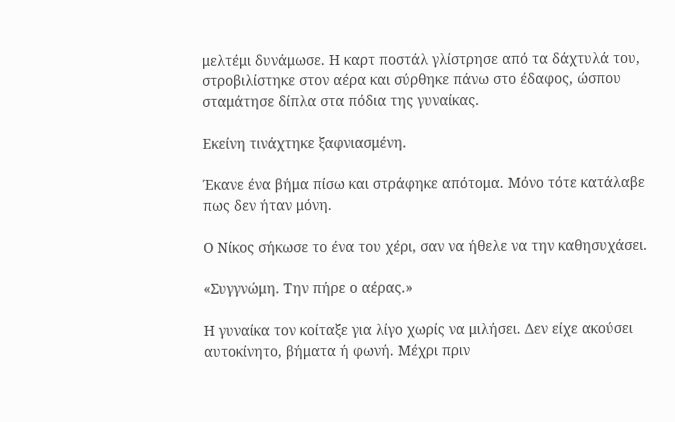μελτέμι δυνάμωσε. Η καρτ ποστάλ γλίστρησε από τα δάχτυλά του, στροβιλίστηκε στον αέρα και σύρθηκε πάνω στο έδαφος, ώσπου σταμάτησε δίπλα στα πόδια της γυναίκας.

Εκείνη τινάχτηκε ξαφνιασμένη.

Έκανε ένα βήμα πίσω και στράφηκε απότομα. Μόνο τότε κατάλαβε πως δεν ήταν μόνη.

Ο Νίκος σήκωσε το ένα του χέρι, σαν να ήθελε να την καθησυχάσει.

«Συγγνώμη. Την πήρε ο αέρας.»

Η γυναίκα τον κοίταξε για λίγο χωρίς να μιλήσει. Δεν είχε ακούσει αυτοκίνητο, βήματα ή φωνή. Μέχρι πριν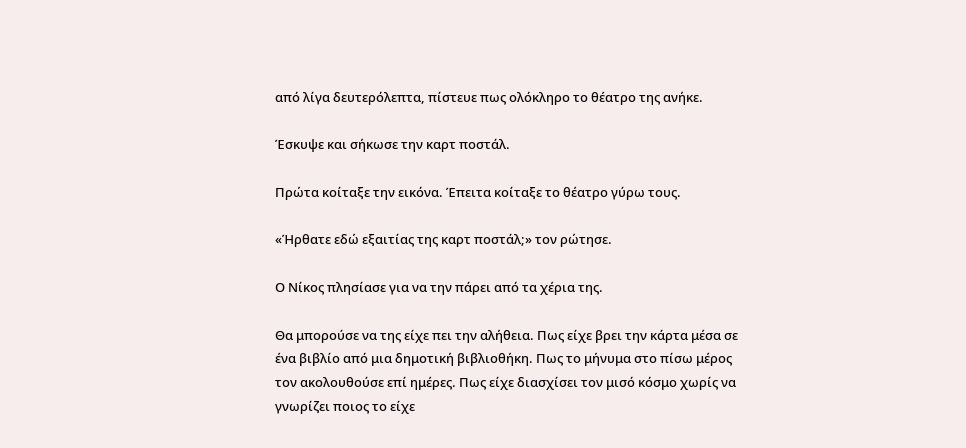από λίγα δευτερόλεπτα, πίστευε πως ολόκληρο το θέατρο της ανήκε.

Έσκυψε και σήκωσε την καρτ ποστάλ.

Πρώτα κοίταξε την εικόνα. Έπειτα κοίταξε το θέατρο γύρω τους.

«Ήρθατε εδώ εξαιτίας της καρτ ποστάλ;» τον ρώτησε.

Ο Νίκος πλησίασε για να την πάρει από τα χέρια της.

Θα μπορούσε να της είχε πει την αλήθεια. Πως είχε βρει την κάρτα μέσα σε ένα βιβλίο από μια δημοτική βιβλιοθήκη. Πως το μήνυμα στο πίσω μέρος τον ακολουθούσε επί ημέρες. Πως είχε διασχίσει τον μισό κόσμο χωρίς να γνωρίζει ποιος το είχε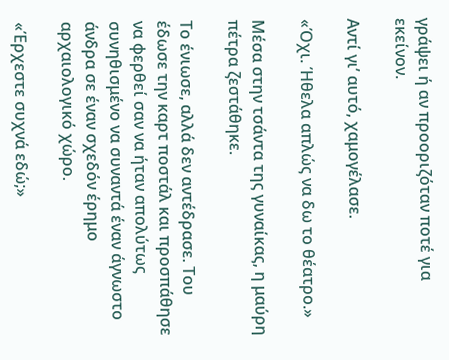γράψει ή αν προοριζόταν ποτέ για εκείνον.

Αντί γι’ αυτό, χαμογέλασε.

«Όχι. Ήθελα απλώς να δω το θέατρο.»

Μέσα στην τσάντα της γυναίκας, η μαύρη πέτρα ζεστάθηκε.

Το ένιωσε, αλλά δεν αντέδρασε. Του έδωσε την καρτ ποστάλ και προσπάθησε να φερθεί σαν να ήταν απολύτως συνηθισμένο να συναντά έναν άγνωστο άνδρα σε έναν σχεδόν έρημο αρχαιολογικό χώρο.

«Έρχεστε συχνά εδώ;»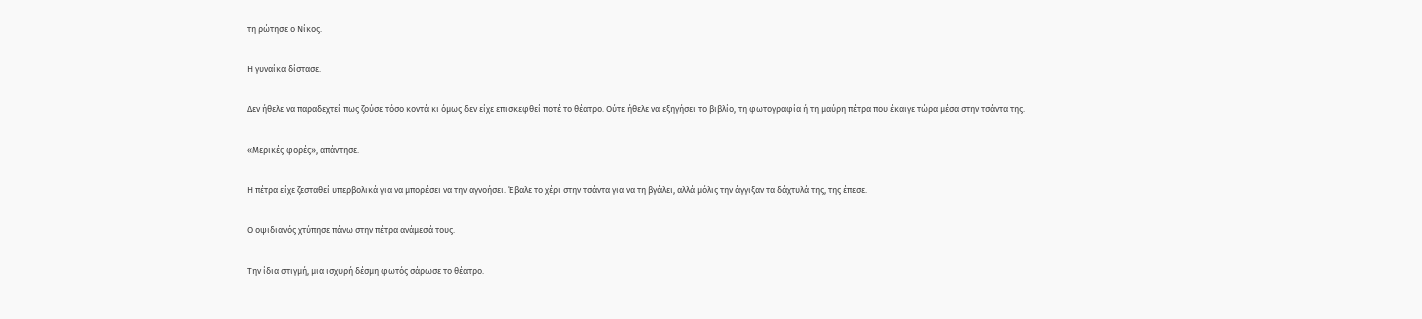τη ρώτησε ο Νίκος.

Η γυναίκα δίστασε.

Δεν ήθελε να παραδεχτεί πως ζούσε τόσο κοντά κι όμως δεν είχε επισκεφθεί ποτέ το θέατρο. Ούτε ήθελε να εξηγήσει το βιβλίο, τη φωτογραφία ή τη μαύρη πέτρα που έκαιγε τώρα μέσα στην τσάντα της.

«Μερικές φορές», απάντησε.

Η πέτρα είχε ζεσταθεί υπερβολικά για να μπορέσει να την αγνοήσει. Έβαλε το χέρι στην τσάντα για να τη βγάλει, αλλά μόλις την άγγιξαν τα δάχτυλά της, της έπεσε.

Ο οψιδιανός χτύπησε πάνω στην πέτρα ανάμεσά τους.

Την ίδια στιγμή, μια ισχυρή δέσμη φωτός σάρωσε το θέατρο.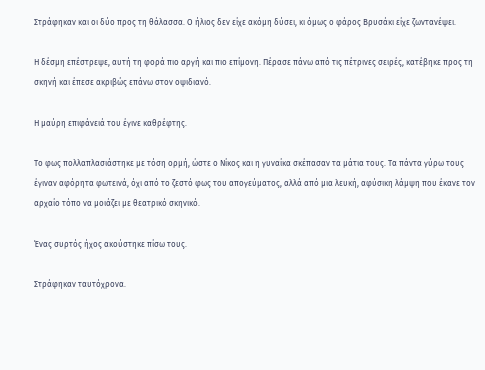Στράφηκαν και οι δύο προς τη θάλασσα. Ο ήλιος δεν είχε ακόμη δύσει, κι όμως ο φάρος Βρυσάκι είχε ζωντανέψει.

Η δέσμη επέστρεψε, αυτή τη φορά πιο αργή και πιο επίμονη. Πέρασε πάνω από τις πέτρινες σειρές, κατέβηκε προς τη σκηνή και έπεσε ακριβώς επάνω στον οψιδιανό.

Η μαύρη επιφάνειά του έγινε καθρέφτης.

Το φως πολλαπλασιάστηκε με τόση ορμή, ώστε ο Νίκος και η γυναίκα σκέπασαν τα μάτια τους. Τα πάντα γύρω τους έγιναν αφόρητα φωτεινά, όχι από το ζεστό φως του απογεύματος, αλλά από μια λευκή, αφύσικη λάμψη που έκανε τον αρχαίο τόπο να μοιάζει με θεατρικό σκηνικό.

Ένας συρτός ήχος ακούστηκε πίσω τους.

Στράφηκαν ταυτόχρονα.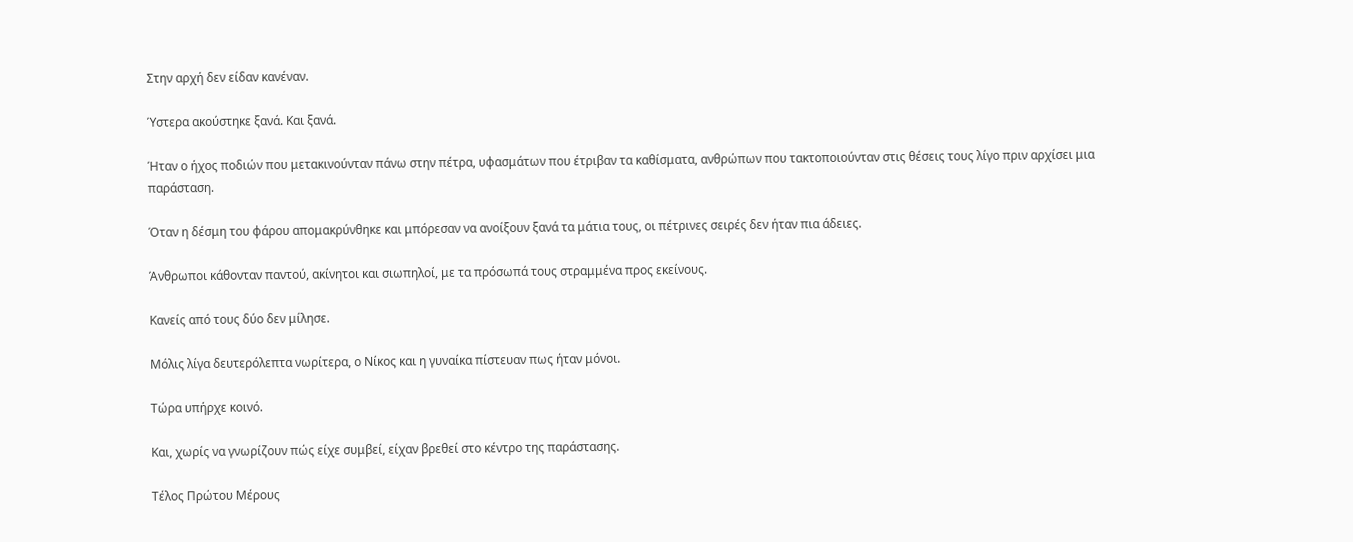Στην αρχή δεν είδαν κανέναν.

Ύστερα ακούστηκε ξανά. Και ξανά.

Ήταν ο ήχος ποδιών που μετακινούνταν πάνω στην πέτρα, υφασμάτων που έτριβαν τα καθίσματα, ανθρώπων που τακτοποιούνταν στις θέσεις τους λίγο πριν αρχίσει μια παράσταση.

Όταν η δέσμη του φάρου απομακρύνθηκε και μπόρεσαν να ανοίξουν ξανά τα μάτια τους, οι πέτρινες σειρές δεν ήταν πια άδειες.

Άνθρωποι κάθονταν παντού, ακίνητοι και σιωπηλοί, με τα πρόσωπά τους στραμμένα προς εκείνους.

Κανείς από τους δύο δεν μίλησε.

Μόλις λίγα δευτερόλεπτα νωρίτερα, ο Νίκος και η γυναίκα πίστευαν πως ήταν μόνοι.

Τώρα υπήρχε κοινό.

Και, χωρίς να γνωρίζουν πώς είχε συμβεί, είχαν βρεθεί στο κέντρο της παράστασης.

Τέλος Πρώτου Μέρους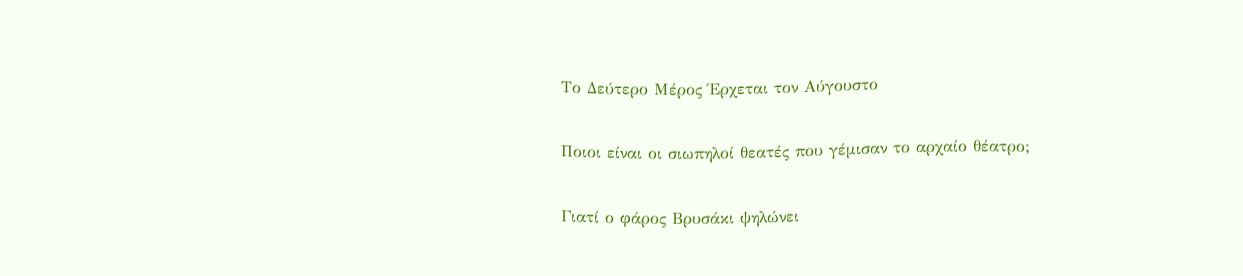Το Δεύτερο Μέρος Έρχεται τον Αύγουστο

Ποιοι είναι οι σιωπηλοί θεατές που γέμισαν το αρχαίο θέατρο;

Γιατί ο φάρος Βρυσάκι ψηλώνει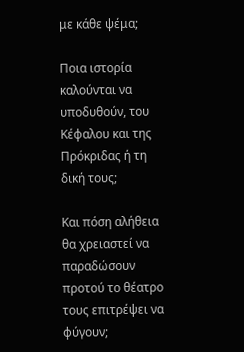με κάθε ψέμα;

Ποια ιστορία καλούνται να υποδυθούν, του Κέφαλου και της Πρόκριδας ή τη δική τους;

Και πόση αλήθεια θα χρειαστεί να παραδώσουν προτού το θέατρο τους επιτρέψει να φύγουν;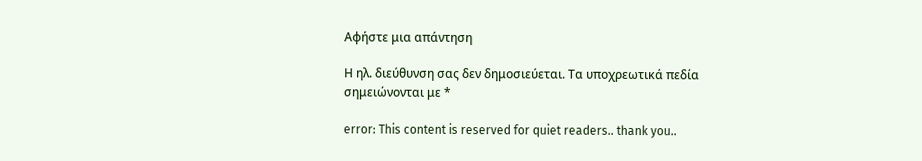Αφήστε μια απάντηση

Η ηλ. διεύθυνση σας δεν δημοσιεύεται. Τα υποχρεωτικά πεδία σημειώνονται με *

error: This content is reserved for quiet readers.. thank you..